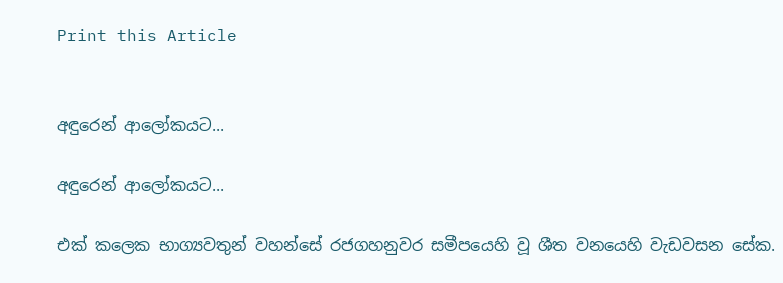Print this Article


අඳුරෙන් ආලෝකයට...

අඳුරෙන් ආලෝකයට...

එක් කලෙක භාග්‍යවතුන් වහන්සේ රජගහනුවර සමීපයෙහි වූ ශීත වනයෙහි වැඩවසන සේක.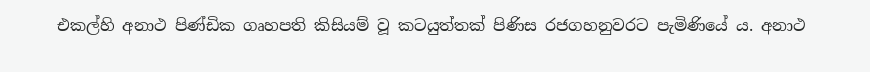එකල්හි අනාථ පිණ්ඩික ගෘහපති කිසියම් වූ කටයුත්තක් පිණිස රජගහනුවරට පැමිණියේ ය. අනාථ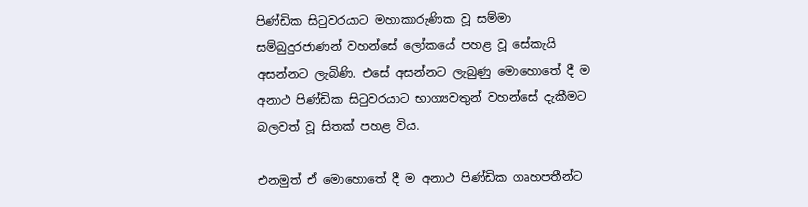පිණ්ඩික සිටුවරයාට මහාකාරුණික වූ සම්මා සම්බුදුරජාණන් වහන්සේ ලෝකයේ පහළ වූ සේකැයි අසන්නට ලැබිණි. එසේ අසන්නට ලැබුණු මොහොතේ දී ම අනාථ පිණ්ඩික සිටුවරයාට භාග්‍යවතුන් වහන්සේ දැකීමට බලවත් වූ සිතක් පහළ විය.

එනමුත් ඒ මොහොතේ දී ම අනාථ පිණ්ඩික ගෘහපතීන්ට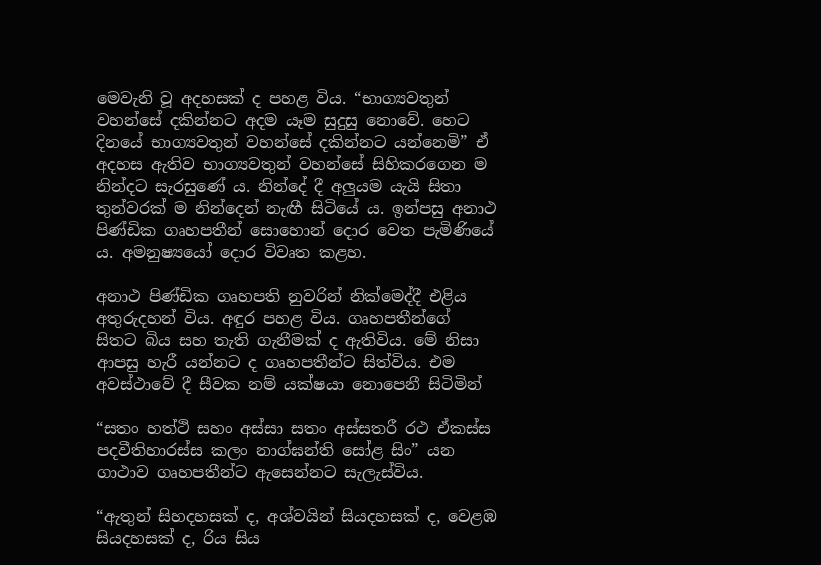මෙවැනි වූ අදහසක් ද පහළ විය. “භාග්‍යවතුන් වහන්සේ දකින්නට අදම යෑම සුදුසු නොවේ. හෙට දිනයේ භාග්‍යවතුන් වහන්සේ දකින්නට යන්නෙමි” ඒ අදහස ඇතිව භාග්‍යවතුන් වහන්සේ සිහිකරගෙන ම නින්දට සැරසුණේ ය. නින්දේ දී අලුයම යැයි සිතා තුන්වරක් ම නින්දෙන් නැඟී සිටියේ ය. ඉන්පසු අනාථ පිණ්ඩික ගෘහපතීන් සොහොන් දොර වෙත පැමිණියේ ය. අමනුෂ්‍යයෝ දොර විවෘත කළහ.

අනාථ පිණ්ඩික ගෘහපති නුවරින් නික්මෙද්දී එළිය අතුරුදහන් විය. අඳුර පහළ විය. ගෘහපතීන්ගේ සිතට බිය සහ තැති ගැනීමක් ද ඇතිවිය. මේ නිසා ආපසු හැරී යන්නට ද ගෘහපතීන්ට සිත්විය. එම අවස්ථාවේ දී සීවක නම් යක්ෂයා නොපෙනී සිටිමින්

“සතං හත්ථි සහං අස්සා සතං අස්සතරී රථ ඒකස්ස පදවීතිහාරස්ස කලං නාග්ඝන්ති සෝළ සිං” යන ගාථාව ගෘහපතීන්ට ඇසෙන්නට සැලැස්විය.

“ඇතුන් සිහදහසක් ද, අශ්වයින් සියදහසක් ද, වෙළඹ සියදහසක් ද, රිය සිය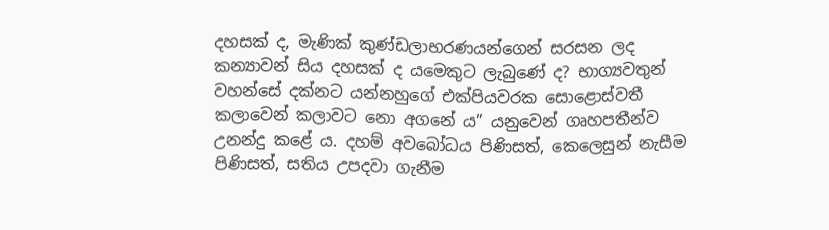දහසක් ද, මැණික් කුණ්ඩලාභරණයන්ගෙන් සරසන ලද කන්‍යාවන් සිය දහසක් ද යමෙකුට ලැබුණේ ද? භාග්‍යවතුන් වහන්සේ දක්නට යන්නහුගේ එක්පියවරක සොළොස්වතී කලාවෙන් කලාවට නො අගනේ ය” යනුවෙන් ගෘහපතීන්ව උනන්දු කළේ ය. දහම් අවබෝධය පිණිසත්, කෙලෙසුන් නැසීම පිණිසත්, සතිය උපදවා ගැනීම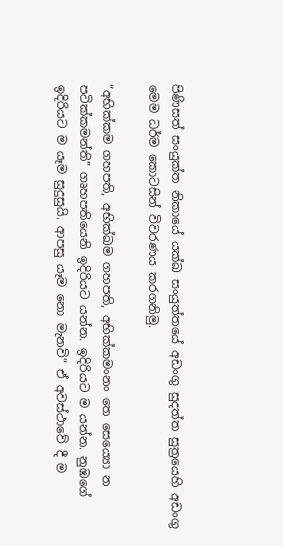පිණිසත් සංයුක්ත නිකායේ යක්ඛ සංයුත්තයේ අඩංගු සුදත්ත සුත්‍රයෙහි අඩංගු මෙම ධර්ම කොටසින් විවරණය කරගනිමු.

“අභික්කම ගහපති, අභික්ඛම ගහපති, අභික්කමංනං තෙ සෙය්‍යො න පටික්කමන්ති” ගෘහපතියෙනි ඉදිරියට යන්න. ඉදිරියට ම යන්න. නුඹගේ ඉදිරියට ම යෑම සුදුසුයි. ආපසු යෑම නො මැනවි” ඒ අවස්ථාවේ දී ම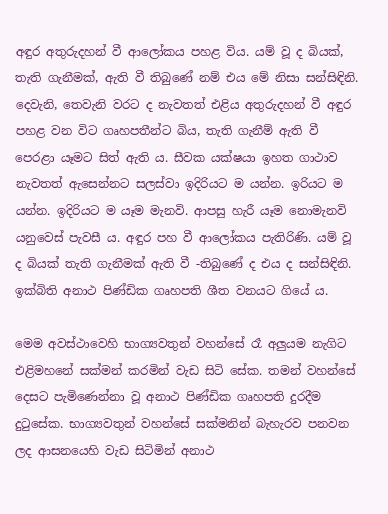අඳුර අතුරුදහන් වී ආලෝකය පහළ විය. යම් වූ ද බියක්, තැති ගැනීමක්, ඇති වී තිබුණේ නම් එය මේ නිසා සන්සිඳිනි. දෙවැනි, තෙවැනි වරට ද නැවතත් එළිය අතුරුදහන් වී අඳුර පහළ වන විට ගෘහපතීන්ට බිය, තැති ගැනීම් ඇති වී පෙරළා යෑමට සිත් ඇති ය. සීවක යක්ෂයා ඉහත ගාථාව නැවතත් ඇසෙන්නට සලස්වා ඉදිරියට ම යන්න. ඉරියට ම යන්න. ඉදිරියට ම යෑම මැනවි. ආපසු හැරී යෑම නොමැනවි යනුවෙස් පැවසී ය. අඳුර පහ වී ආලෝකය පැතිරිණි. යම් වූ ද බියක් තැති ගැනීමක් ඇති වී -තිබුණේ ද එය ද සන්සිඳිනි. ඉක්බිති අනාථ පිණ්ඩික ගෘහපති ශීත වනයට ගියේ ය.

මෙම අවස්ථාවෙහි භාග්‍යවතුන් වහන්සේ රෑ අලුයම නැගිට එළිමහනේ සක්මන් කරමින් වැඩ සිටි සේක. තමන් වහන්සේ දෙසට පැමිණෙන්නා වූ අනාථ පිණ්ඩික ගෘහපති දුරදීම දුටුසේක. භාග්‍යවතුන් වහන්සේ සක්මනින් බැහැරව පනවන ලද ආසනයෙහි වැඩ සිටිමින් අනාථ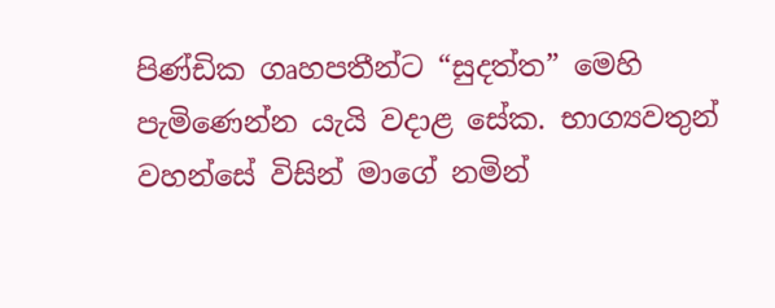පිණ්ඩික ගෘහපතීන්ට “සුදත්ත” මෙහි පැමිණෙන්න යැයි වදාළ සේක. භාග්‍යවතුන් වහන්සේ විසින් මාගේ නමින්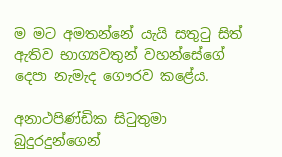ම මට අමතන්නේ යැයි සතුටු සිත් ඇතිව භාග්‍යවතුන් වහන්සේගේ දෙපා නැමැද ගෞරව කළේය.

අනාථපිණ්ඩික සිටුතුමා බුදුරදුන්ගෙන්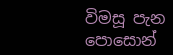විමසූ පැන පොසොන්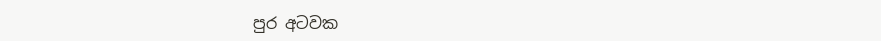පුර අටවක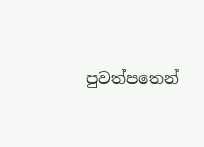පුවත්පතෙන්